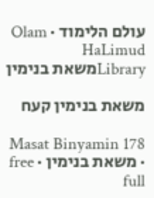עולם הלימוד · Olam HaLimud
Libraryמשאת בנימין

משאת בנימין קעח

Masat Binyamin 178 · משאת בנימין · free full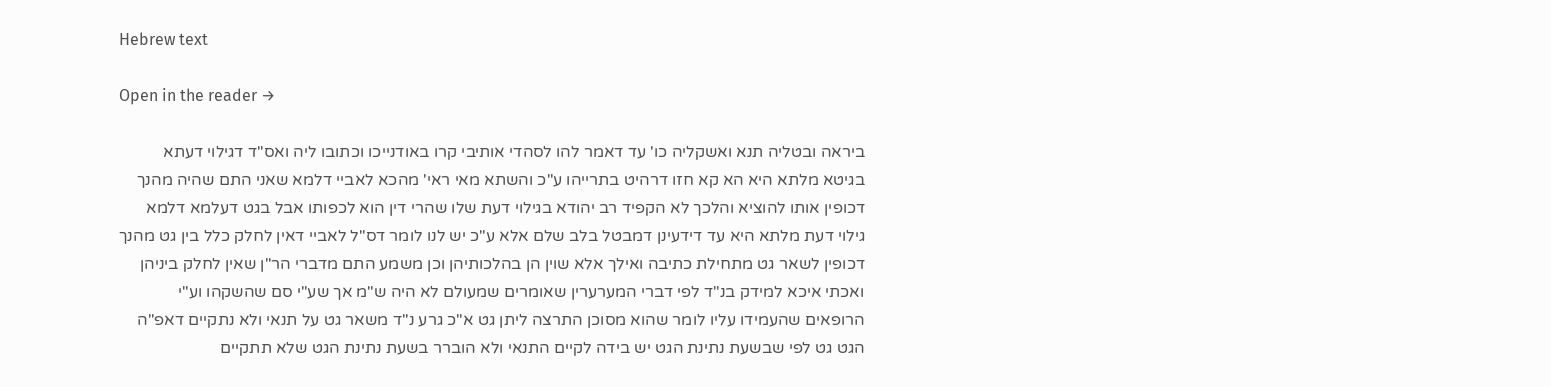Hebrew text

Open in the reader →

ביראה ובטליה תנא ואשקליה כו' עד דאמר להו לסהדי אותיבי קרו באודנייכו וכתובו ליה ואס"ד דגילוי דעתא בגיטא מלתא היא הא קא חזו דרהיט בתרייהו ע"כ והשתא מאי ראי' מהכא לאביי דלמא שאני התם שהיה מהנך דכופין אותו להוציא והלכך לא הקפיד רב יהודא בגילוי דעת שלו שהרי דין הוא לכפותו אבל בגט דעלמא דלמא גילוי דעת מלתא היא עד דידעינן דמבטל בלב שלם אלא ע"כ יש לנו לומר דס"ל לאביי דאין לחלק כלל בין גט מהנך דכופין לשאר גט מתחילת כתיבה ואילך אלא שוין הן בהלכותיהן וכן משמע התם מדברי הר"ן שאין לחלק ביניהן ואכתי איכא למידק בנ"ד לפי דברי המערערין שאומרים שמעולם לא היה ש"מ אך שע"י סם שהשקהו וע"י הרופאים שהעמידו עליו לומר שהוא מסוכן התרצה ליתן גט א"כ גרע נ"ד משאר גט על תנאי ולא נתקיים דאפ"ה הגט גט לפי שבשעת נתינת הגט יש בידה לקיים התנאי ולא הוברר בשעת נתינת הגט שלא תתקיים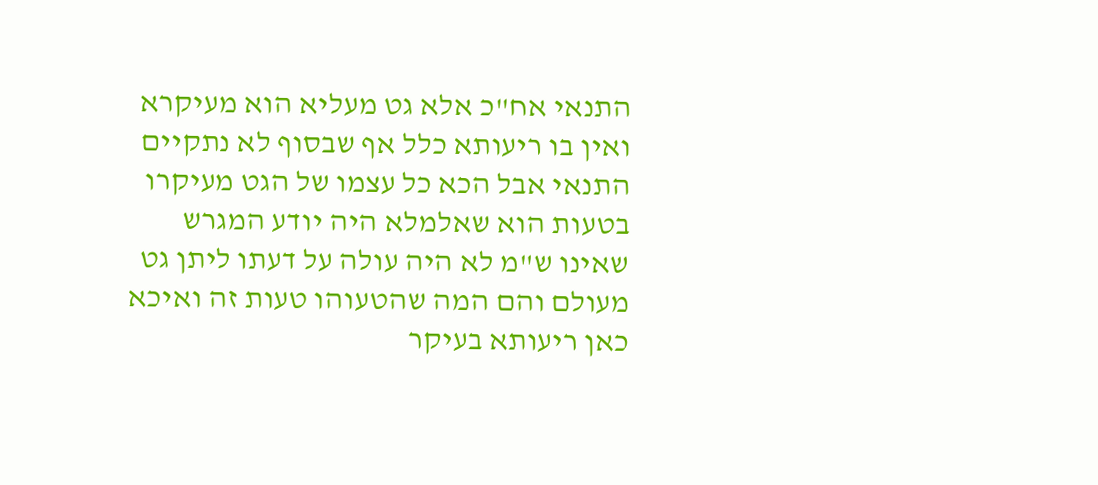התנאי אח"כ אלא גט מעליא הוא מעיקרא ואין בו ריעותא כלל אף שבסוף לא נתקיים התנאי אבל הכא כל עצמו של הגט מעיקרו בטעות הוא שאלמלא היה יודע המגרש שאינו ש"מ לא היה עולה על דעתו ליתן גט מעולם והם המה שהטעוהו טעות זה ואיכא כאן ריעותא בעיקר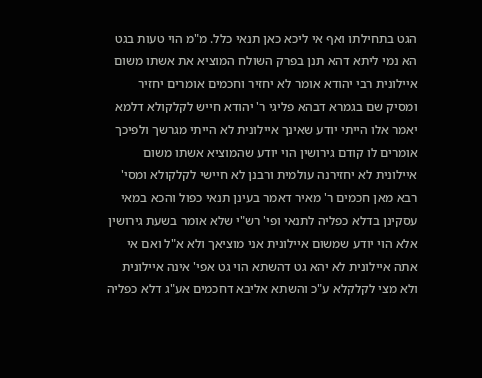הגט בתחילתו ואף אי ליכא כאן תנאי כלל. מ"מ הוי טעות בגט הא נמי ליתא דהא תנן בפרק השולח המוציא את אשתו משום איילונית רבי יהודא אומר לא יחזיר וחכמים אומרים יחזיר ומסיק שם בגמרא דבהא פליגי ר' יהודא חייש לקלקולא דלמא יאמר אלו הייתי יודע שאינך איילונית לא הייתי מגרשך ולפיכך אומרים לו קודם גירושין הוי יודע שהמוציא אשתו משום איילונית לא יחזירנה עולמית ורבנן לא חיישי לקלקולא ומסי' רבא מאן חכמים ר' מאיר דאמר בעינן תנאי כפול והכא במאי עסקינן בדלא כפליה לתנאי ופי' רש"י שלא אומר בשעת גירושין אלא הוי יודע שמשום איילונית אני מוציאך ולא א"ל ואם אי אתה איילונית לא יהא גט דהשתא הוי גט אפי' אינה איילונית ולא מצי לקלקלא ע"כ והשתא אליבא דחכמים אע"ג דלא כפליה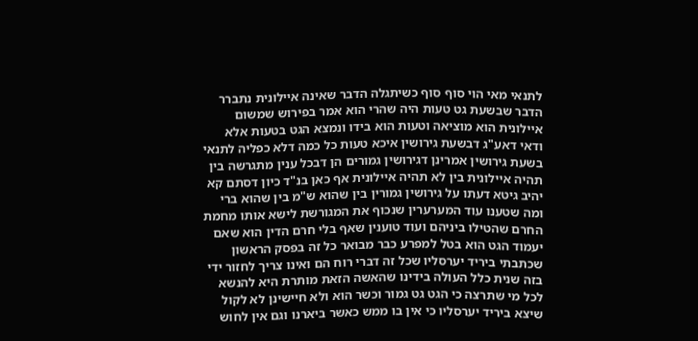לתנאי מאי הוי סוף סוף כשיתגלה הדבר שאינה איילונית נתברר הדבר שבשעת גט טעות היה שהרי הוא אמר בפירוש שמשום איילונית הוא מוציאה וטעות הוא בידו ונמצא הגט בטעות אלא ודאי דאע"ג דבשעת גירושין איכא טעות כל כמה דלא כפליה לתנאי בשעת גירושין אמרינן דגירושין גמורים הן דבכל ענין מתגרשה בין תהיה איילונית בין לא תהיה איילונית אף כאן בנ"ד כיון דסתם קא יהיב גיטא דעתו על גירושין גמורין בין שהוא ש"מ בין שהוא ברי ומה שטענו עוד המערערין שנכוף את המגורשת לישא אותו מחמת החרם שהטילו ביניהם ועוד טוענין שאף בלי חרם הדין הוא שאם יעמוד הגט הוא בטל למפרע כבר מבואר כל זה בפסק הראשון שכתבתי ביריד יערסליו שכל זה דברי רוח הם ואינו צריך לחזור ידי בזה שנית כלל העולה בידינו שהאשה הזאת מותרת היא להנשא לכל מי שתרצה כי הגט גט גמור וכשר הוא ולא חיישינן לא לקול שיצא ביריד יערסליו כי אין בו ממש כאשר ביארנו וגם אין לחוש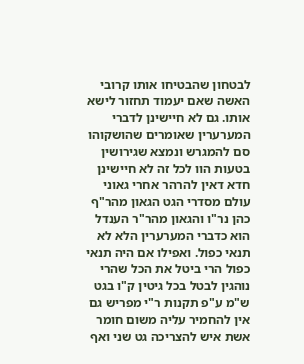לבטחון שהבטיחו אותו קרובי האשה שאם יעמוד תחזור לישא אותו. גם לא חיישינן לדברי המערערין שאומרים שהושקוהו סם להמגרש ונמצא שגירושין בטעות הוו לכל זה לא חיישינן חדא דאין להרהר אחרי גאוני עולם מסדרי הגט הגאון מהר"ף כהן נר"ו והגאון מהר"ר הענדל הוא כדברי המערערין הלא לא תנאי כפול. ואפילו אם היה תנאי כפול הרי ביטל את הכל שהרי נוהגין לבטל בכל גיטין ק"ו בגט ש"מ ע"פ תקנות ר"י מפריש גם אין להחמיר עליה משום חומר אשת איש להצריכה גט שני ואף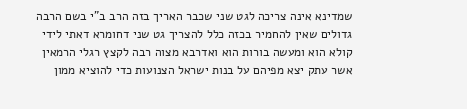שמדינא אינה צריכה לגט שני שכבר האריך בזה הרב ב"י בשם הרבה גדולים שאין להחמיר בכזה כלל להצריך גט שני דחומרא דאתי לידי קולא הוא ומעשה בורות הוא ואדרבא מצוה רבה לקצץ רגלי הרמאין אשר עתק יצא מפיהם על בנות ישראל הצנועות כדי להוציא ממון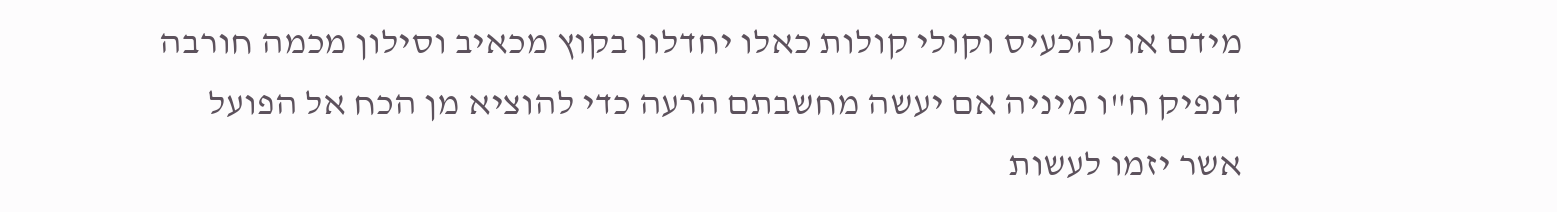מידם או להכעיס וקולי קולות כאלו יחדלון בקוץ מכאיב וסילון מכמה חורבה דנפיק ח"ו מיניה אם יעשה מחשבתם הרעה כדי להוציא מן הכח אל הפועל אשר יזמו לעשות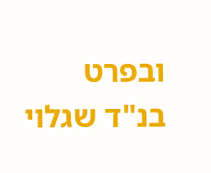ובפרט בנ"ד שגלוי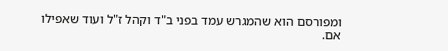ומפורסם הוא שהמגרש עמד בפני ב"ד וקהל ז"ל ועוד שאפילו אם.